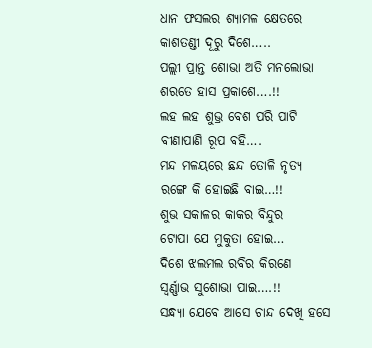ଧାନ ଫସଲର ଶ୍ଯାମଳ କ୍ଷେତରେ
କାଶତଣ୍ଡୀ ଦୂରୁ ଦିଶେ…..
ପଲ୍ଲୀ ପ୍ରାନ୍ତ ଶୋଭା ଅତି ମନଲୋଭା
ଶରତେ ହାସ ପ୍ରକାଶେ….!!
ଲହ ଲହ ଶୁଭ୍ର ବେଶ ପରି ପାଟି
ବୀଣାପାଣି ରୂପ ବହି….
ମନ୍ଦ ମଳୟରେ ଛନ୍ଦ ତୋଳି ନୃତ୍ୟ
ରଙ୍ଗେ କି ହୋଇଛି ବାଇ…!!
ଶୁଭ ସକାଳର କାକର ବିନ୍ଦୁର
ଟୋପା ଯେ ମୁକୁତା ହୋଇ…
ଦିଶେ ଝଲମଲ ରବିର କିରଣେ
ସ୍ବର୍ଣ୍ଣାଭ ସୁଶୋଭା ପାଇ….!!
ସନ୍ଧ୍ୟା ଯେବେ ଆସେ ଚାନ୍ଦ ଦେଖି ହସେ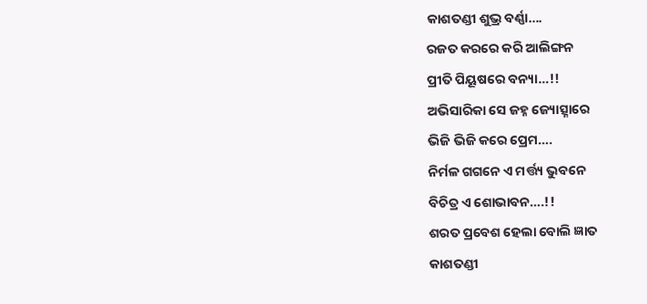କାଶତଣ୍ଡୀ ଶୁଭ୍ର ବର୍ଣ୍ଣା….
ରଜତ କରରେ କରି ଆଲିଙ୍ଗନ
ପ୍ରୀତି ପିୟୂଷରେ ବନ୍ୟା…!!
ଅଭିସାରିକା ସେ ଜହ୍ନ ଜ୍ୟୋତ୍ସ୍ନାରେ
ଭିଜି ଭିଜି କରେ ପ୍ରେମ….
ନିର୍ମଳ ଗଗନେ ଏ ମର୍ତ୍ତ୍ୟ ଭୁବନେ
ବିଚିତ୍ର ଏ ଶୋଭାବନ….!!
ଶରତ ପ୍ରବେଶ ହେଲା ବୋଲି ଜ୍ଞାତ
କାଶତଣ୍ଡୀ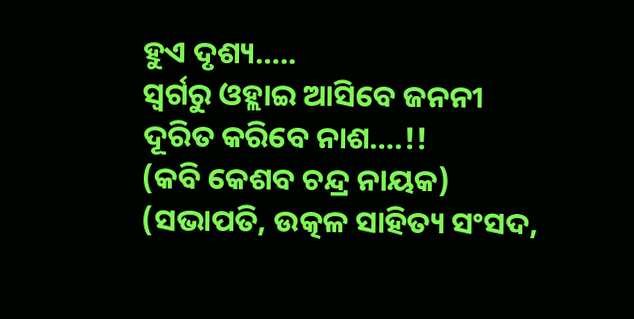ହୁଏ ଦୃଶ୍ୟ…..
ସ୍ଵର୍ଗରୁ ଓହ୍ଲାଇ ଆସିବେ ଜନନୀ
ଦୂରିତ କରିବେ ନାଶ….!!
(କବି କେଶବ ଚନ୍ଦ୍ର ନାୟକ)
(ସଭାପତି, ଉତ୍କଳ ସାହିତ୍ୟ ସଂସଦ,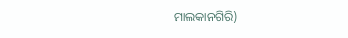ମାଲକାନଗିରି)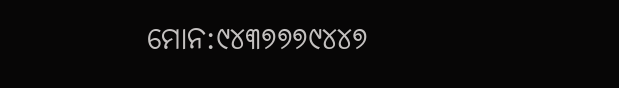ମୋନ:୯୪୩୭୭୭୯୪୪୭